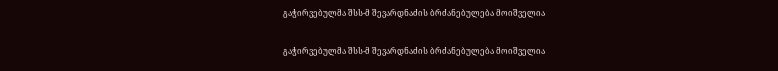გაჭირვებულმა შსს-მ შევარდნაძის ბრძანებულება მოიშველია

გაჭირვებულმა შსს-მ შევარდნაძის ბრძანებულება მოიშველია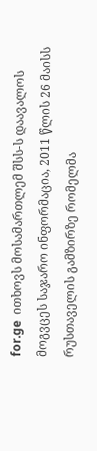for.ge  ითხოვს მოსამართლემ შსს-ს დაავალოს მოგვცეს საჯარო ინფორმაცია, 2011 წლის 26 მაისს რუსთაველის გამზირზე რომელმა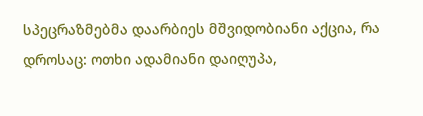სპეცრაზმებმა დაარბიეს მშვიდობიანი აქცია, რა დროსაც: ოთხი ადამიანი დაიღუპა,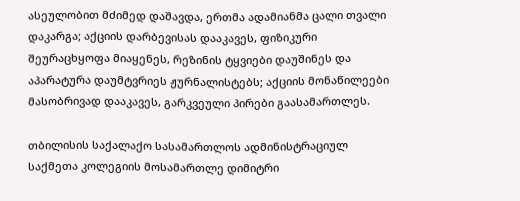ასეულობით მძიმედ დაშავდა, ერთმა ადამიანმა ცალი თვალი დაკარგა; აქციის დარბევისას დააკავეს, ფიზიკური შეურაცხყოფა მიაყენეს, რეზინის ტყვიები დაუშინეს და აპარატურა დაუმტვრიეს ჟურნალისტებს; აქციის მონაწილეები მასობრივად დააკავეს, გარკვეული პირები გაასამართლეს.

თბილისის საქალაქო სასამართლოს ადმინისტრაციულ საქმეთა კოლეგიის მოსამართლე დიმიტრი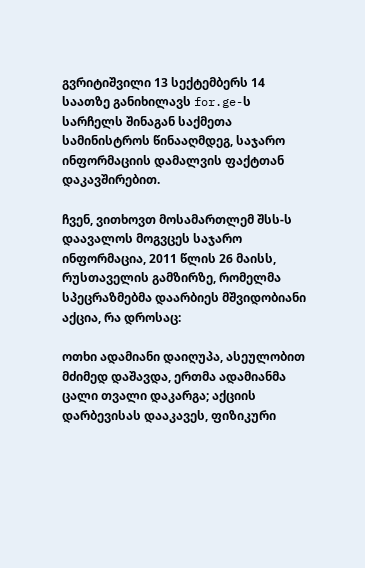გვრიტიშვილი 13 სექტემბერს 14 საათზე განიხილავს for.ge-ს სარჩელს შინაგან საქმეთა სამინისტროს წინააღმდეგ, საჯარო ინფორმაციის დამალვის ფაქტთან დაკავშირებით.

ჩვენ, ვითხოვთ მოსამართლემ შსს-ს დაავალოს მოგვცეს საჯარო ინფორმაცია, 2011 წლის 26 მაისს, რუსთაველის გამზირზე, რომელმა სპეცრაზმებმა დაარბიეს მშვიდობიანი აქცია, რა დროსაც:

ოთხი ადამიანი დაიღუპა, ასეულობით მძიმედ დაშავდა, ერთმა ადამიანმა ცალი თვალი დაკარგა; აქციის დარბევისას დააკავეს, ფიზიკური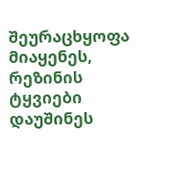შეურაცხყოფა მიაყენეს, რეზინის ტყვიები დაუშინეს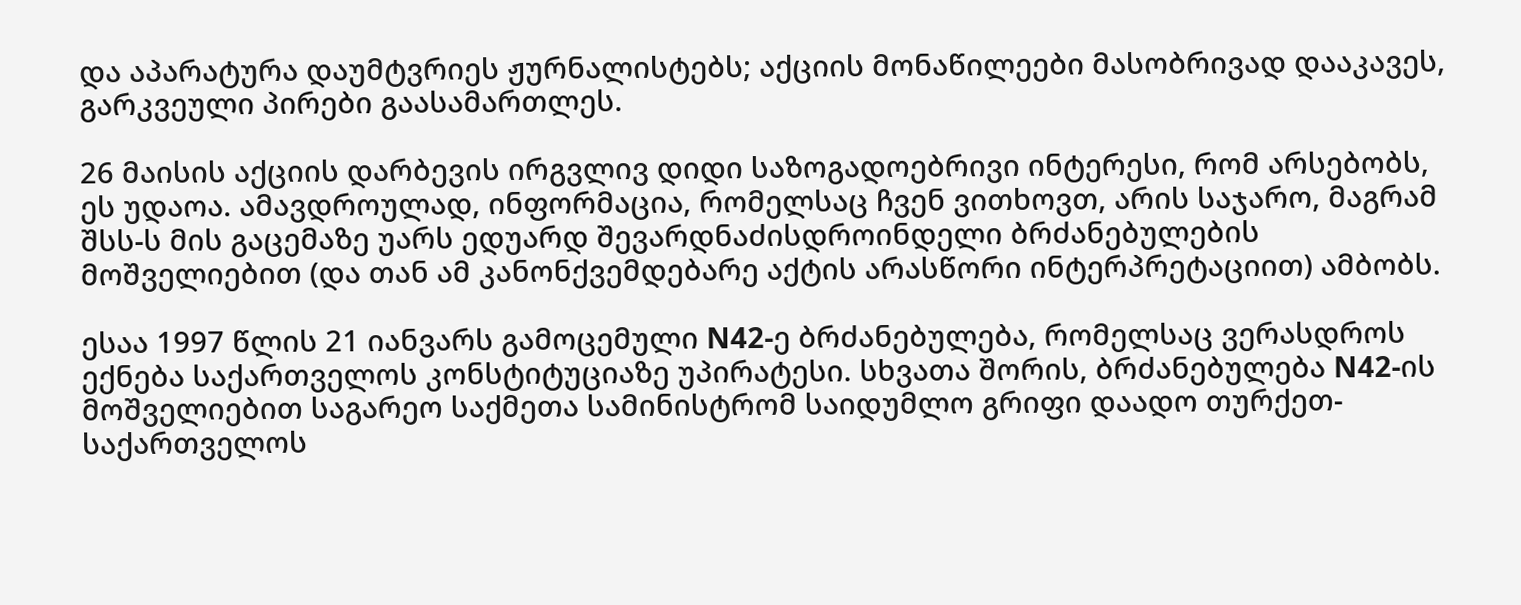და აპარატურა დაუმტვრიეს ჟურნალისტებს; აქციის მონაწილეები მასობრივად დააკავეს, გარკვეული პირები გაასამართლეს.

26 მაისის აქციის დარბევის ირგვლივ დიდი საზოგადოებრივი ინტერესი, რომ არსებობს, ეს უდაოა. ამავდროულად, ინფორმაცია, რომელსაც ჩვენ ვითხოვთ, არის საჯარო, მაგრამ შსს-ს მის გაცემაზე უარს ედუარდ შევარდნაძისდროინდელი ბრძანებულების მოშველიებით (და თან ამ კანონქვემდებარე აქტის არასწორი ინტერპრეტაციით) ამბობს.

ესაა 1997 წლის 21 იანვარს გამოცემული N42-ე ბრძანებულება, რომელსაც ვერასდროს ექნება საქართველოს კონსტიტუციაზე უპირატესი. სხვათა შორის, ბრძანებულება N42-ის მოშველიებით საგარეო საქმეთა სამინისტრომ საიდუმლო გრიფი დაადო თურქეთ-საქართველოს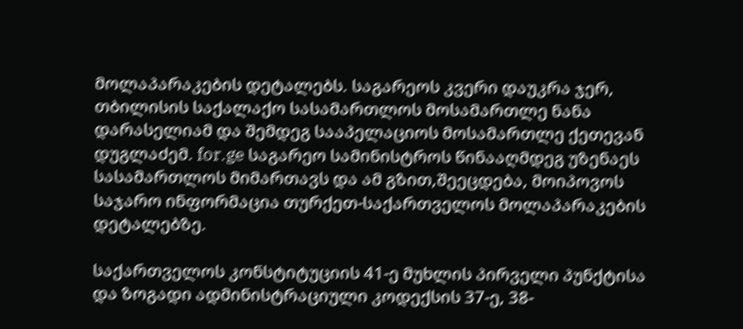მოლაპარაკების დეტალებს. საგარეოს კვერი დაუკრა ჯერ, თბილისის საქალაქო სასამართლოს მოსამართლე ნანა დარასელიამ და შემდეგ სააპელაციოს მოსამართლე ქეთევან დუგლაძემ. for.ge საგარეო სამინისტროს წინააღმდეგ უზენაეს სასამართლოს მიმართავს და ამ გზით,შეეცდება, მოიპოვოს საჯარო ინფორმაცია თურქეთ-საქართველოს მოლაპარაკების დეტალებზე.

საქართველოს კონსტიტუციის 41-ე მუხლის პირველი პუნქტისა და ზოგადი ადმინისტრაციული კოდექსის 37-ე, 38-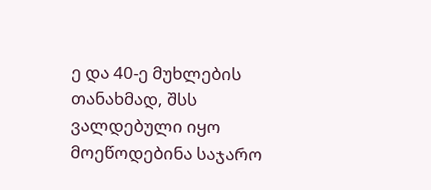ე და 40-ე მუხლების თანახმად, შსს ვალდებული იყო მოეწოდებინა საჯარო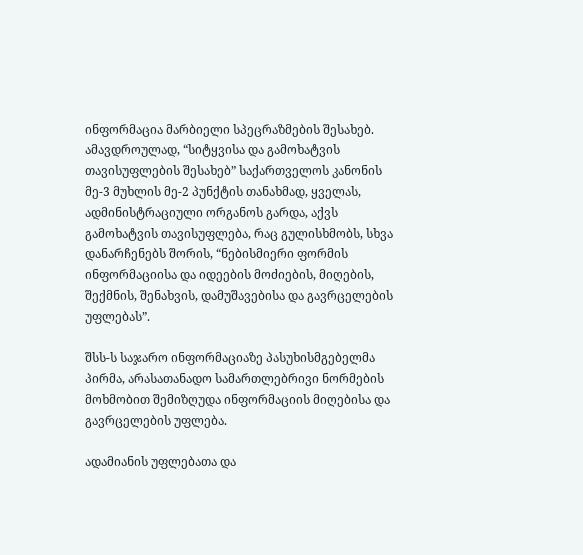ინფორმაცია მარბიელი სპეცრაზმების შესახებ. ამავდროულად, “სიტყვისა და გამოხატვის თავისუფლების შესახებ” საქართველოს კანონის მე-3 მუხლის მე-2 პუნქტის თანახმად, ყველას, ადმინისტრაციული ორგანოს გარდა, აქვს გამოხატვის თავისუფლება, რაც გულისხმობს, სხვა დანარჩენებს შორის, “ნებისმიერი ფორმის ინფორმაციისა და იდეების მოძიების, მიღების, შექმნის, შენახვის, დამუშავებისა და გავრცელების უფლებას”.

შსს-ს საჯარო ინფორმაციაზე პასუხისმგებელმა პირმა, არასათანადო სამართლებრივი ნორმების მოხმობით შემიზღუდა ინფორმაციის მიღებისა და გავრცელების უფლება.

ადამიანის უფლებათა და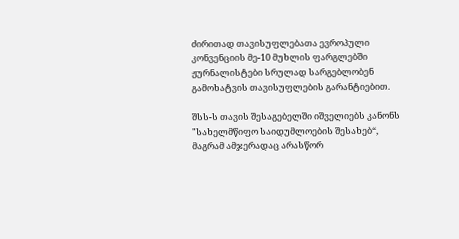ძირითად თავისუფლებათა ევროპული კონვენციის მე-10 მუხლის ფარგლებში ჟურნალისტები სრულად სარგებლობენ გამოხატვის თავისუფლების გარანტიებით.

შსს-ს თავის შესაგებელში იშველიებს კანონს "სახელმწიფო საიდუმლოების შესახებ“, მაგრამ ამჯერადაც არასწორ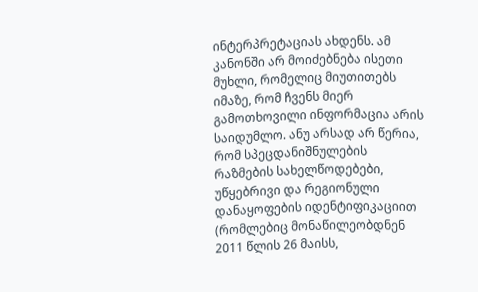ინტერპრეტაციას ახდენს. ამ კანონში არ მოიძებნება ისეთი მუხლი, რომელიც მიუთითებს იმაზე, რომ ჩვენს მიერ გამოთხოვილი ინფორმაცია არის საიდუმლო. ანუ არსად არ წერია, რომ სპეცდანიშნულების რაზმების სახელწოდებები, უწყებრივი და რეგიონული დანაყოფების იდენტიფიკაციით (რომლებიც მონაწილეობდნენ 2011 წლის 26 მაისს,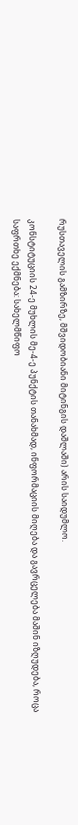რუსთაველის გამზირზე, მშვიდობიანი მიტინგის დაშლაში) არის საიდუმლო.

კონსტიტუციის 24-ე მუხლის მე-4-ე პუნქტის თანახმად, ინფორმაციის მიღება და გავრცელება მაშინ იზღუდება, როცა საფრთხე ექმნება: სახელმწიფო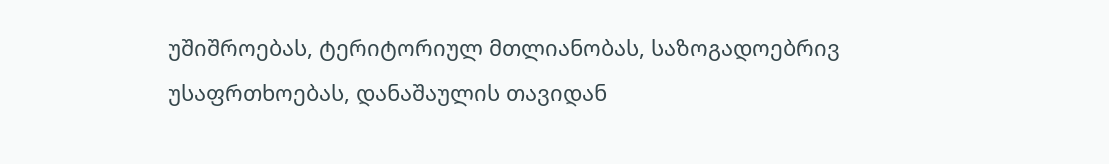უშიშროებას, ტერიტორიულ მთლიანობას, საზოგადოებრივ უსაფრთხოებას, დანაშაულის თავიდან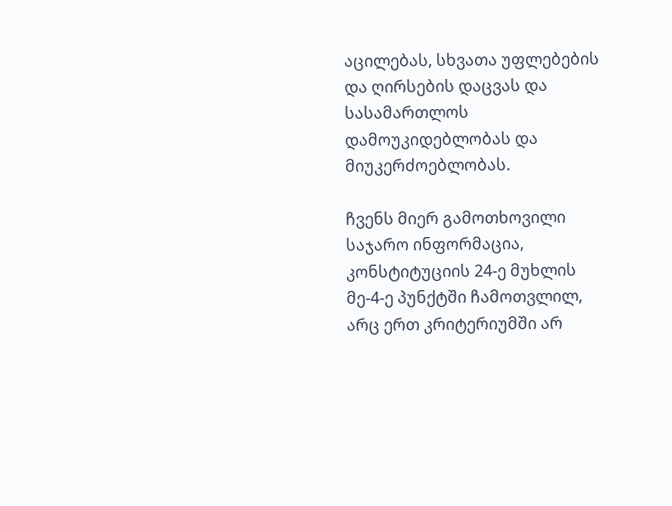აცილებას, სხვათა უფლებების და ღირსების დაცვას და სასამართლოს დამოუკიდებლობას და მიუკერძოებლობას.

ჩვენს მიერ გამოთხოვილი საჯარო ინფორმაცია, კონსტიტუციის 24-ე მუხლის მე-4-ე პუნქტში ჩამოთვლილ, არც ერთ კრიტერიუმში არ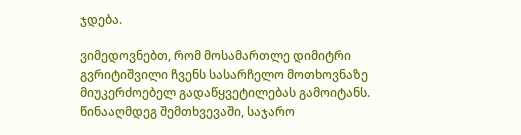ჯდება.

ვიმედოვნებთ, რომ მოსამართლე დიმიტრი გვრიტიშვილი ჩვენს სასარჩელო მოთხოვნაზე მიუკერძოებელ გადაწყვეტილებას გამოიტანს. წინააღმდეგ შემთხვევაში, საჯარო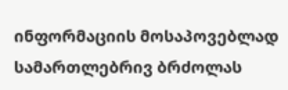ინფორმაციის მოსაპოვებლად სამართლებრივ ბრძოლას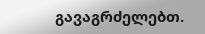გავაგრძელებთ.